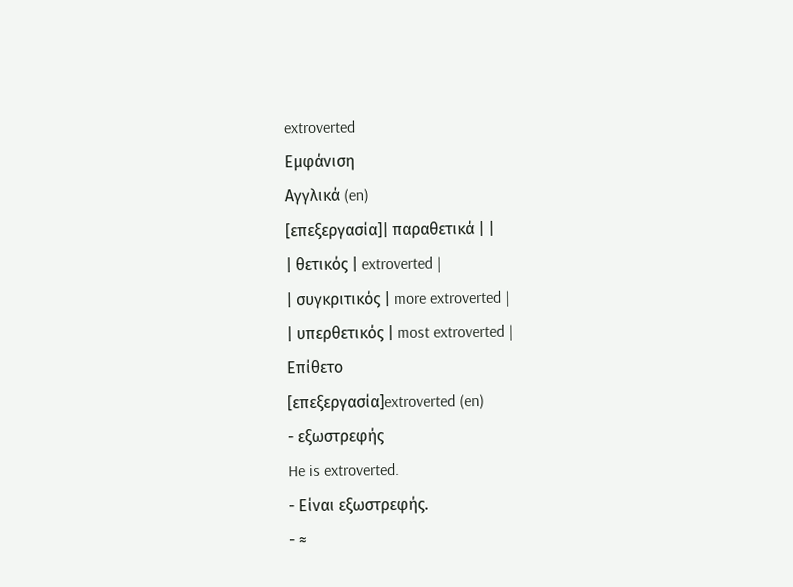extroverted
Εμφάνιση
Αγγλικά (en)
[επεξεργασία]| παραθετικά | |
| θετικός | extroverted |
| συγκριτικός | more extroverted |
| υπερθετικός | most extroverted |
Επίθετο
[επεξεργασία]extroverted (en)
- εξωστρεφής
He is extroverted.
- Είναι εξωστρεφής.
- ≈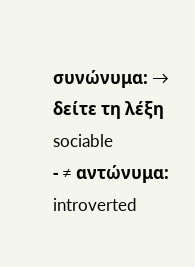συνώνυμα: → δείτε τη λέξη sociable
- ≠ αντώνυμα: introverted